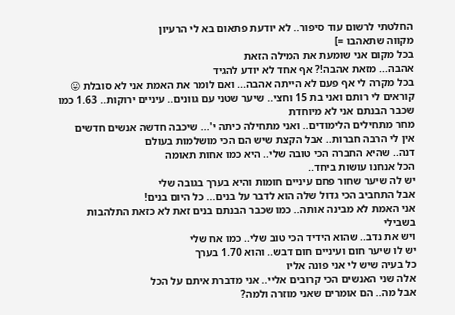החלטתי לרשום עוד סיפור.. לא יודעת פתאום בא לי הרעיון
מקווה שתאהבו =]
בכל מקום אני שומעת את המילה הזאת
אהבה... מזאת אהבה!? אף אחד לא יודע להגיד
בכל מקרה לי אף פעם לא הייתה אהבה... ואם לומר את האמת אני לא סובלת 😛
קוראים לי רותם ואני בת 15 וחצי.. שיער שטני עם גוונים.. עיניים ירוקות.. 1.63 כמו שכבר הבנתם אני לא מיוחדת
מחר מתחילים הלימודים.. ואני מתחילה כיתה י'... שיכבה חדשה אנשים חדשים
אין לי הרבה חברות.. אבל הקצת שיש הם הכי מושלמות בעולם
דנה.. שהיא החברה הכי טובה שלי.. היא כמו אחות תאומה
הכל אנחנו עושות ביחד..
יש לה שיער שחור פחם עיניים חומות והיא בערך בגובה שלי
אבל התחביב הכי גדול שלה הוא לדבר על בנים... כל היום בנים!
אני האמת לא מבינה אותה.. כמו שכבר הבנתם בנים זאת לא כזאת התלהבות בשבילי
ויש את נדב.. שהוא הידיד הכי טוב שלי.. כמו אח שלי
יש לו שיער חום ועיניים חום דבש.. והוא 1.70 בערך
כל בעיה שיש לי אני פונה אליו
אלה שני האנשים הכי קרובים אליי.. אני מדברת איתם על הכל
אבל מה.. הם אומרים שאני מוזרה ולמה?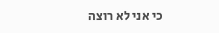כי אני לא רוצה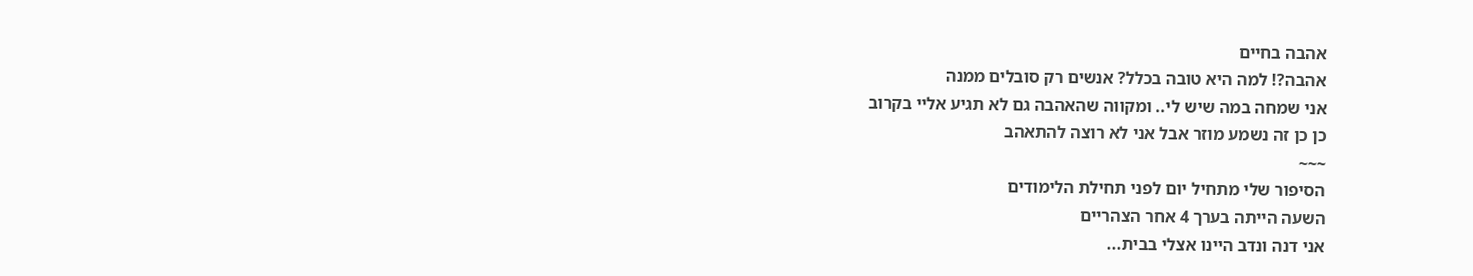אהבה בחיים
אהבה?! למה היא טובה בכלל? אנשים רק סובלים ממנה
אני שמחה במה שיש לי.. ומקווה שהאהבה גם לא תגיע אליי בקרוב
כן כן זה נשמע מוזר אבל אני לא רוצה להתאהב
~~~
הסיפור שלי מתחיל יום לפני תחילת הלימודים
השעה הייתה בערך 4 אחר הצהריים
אני דנה ונדב היינו אצלי בבית...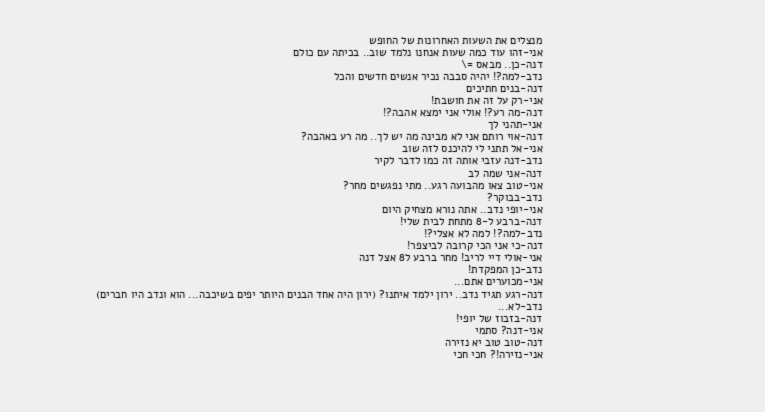מנצלים את השעות האחרונות של החופש
אני-זהו עוד כמה שעות אנחנו נלמד שוב.. בכיתה עם כולם
דנה-כן.. מבאס =\
נדב-למה?! יהיה סבבה נכיר אנשים חדשים והכל
דנה-בנים חתיכים
אני-רק על זה את חושבת!
דנה-מה רע?! אולי אני ימצא אהבה?!
אני-תהני לך
דנה-אוי רותם אני לא מבינה מה יש לך.. מה רע באהבה?
אני-אל תתני לי להיכנס לזה שוב
נדב-דנה עזבי אותה זה כמו לדבר לקיר
דנה-אני שמה לב
אני-טוב צאו מהבועה רגע.. מתי נפגשים מחר?
נדב-בבוקר?
אני-יופי נדב.. אתה נורא מצחיק היום
דנה-ברבע ל-8 מתחת לבית שלי!
נדב-למה?! למה לא אצלי?!
דנה-כי אני הכי קרובה לביצפר!
אני-אולי דיי לריב! מחר ברבע ל8 אצל דנה
נדב-כן המפקדת!
אני-מכוערים אתם...
דנה-רגע תגיד נדב.. ירון ילמד איתנו? (ירון היה אחד הבנים היותר יפים בשיכבה... הוא ונדב היו חברים)
נדב-לא...
דנה-בזבוז של יופי!
אני-דנה? סתמי
דנה-טוב טוב יא נזירה
אני-נזירה!? חכי חכי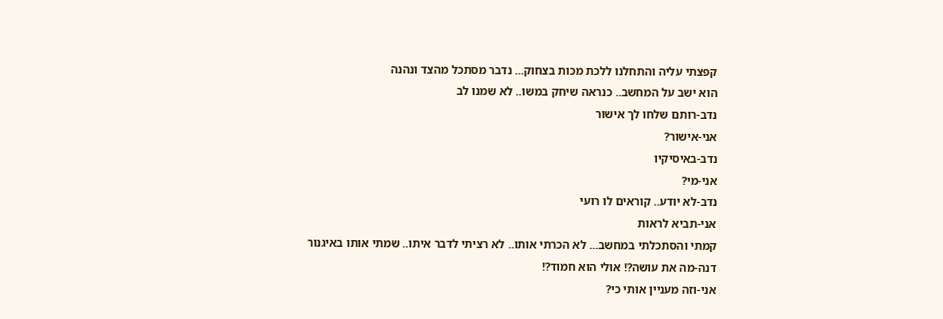קפצתי עליה והתחלנו ללכת מכות בצחוק... נדבר מסתכל מהצד ונהנה
הוא ישב על המחשב.. כנראה שיחק במשו.. לא שמנו לב
נדב-רותם שלחו לך אישור
אני-אישור?
נדב-באיסיקיו
אני-מי?
נדב-לא יודע.. קוראים לו רועי
אני-תביא לראות
קמתי והסתכלתי במחשב... לא הכרתי אותו.. לא רציתי לדבר איתו.. שמתי אותו באיגנור
דנה-מה את עושה?! אולי הוא חמוד?!
אני-וזה מעניין אותי כי?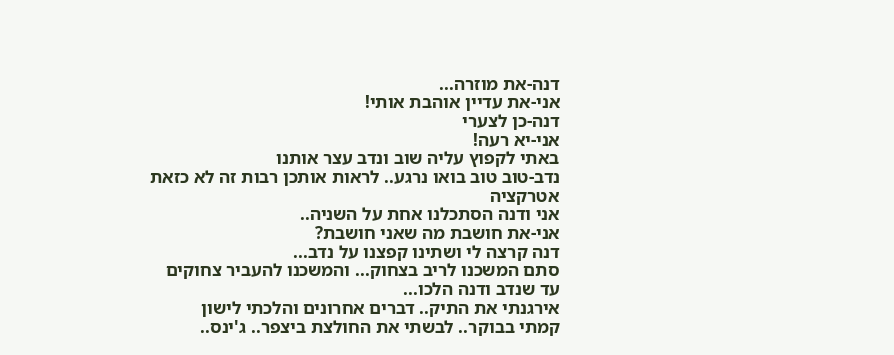דנה-את מוזרה...
אני-את עדיין אוהבת אותי!
דנה-כן לצערי
אני-יא רעה!
באתי לקפוץ עליה שוב ונדב עצר אותנו
נדב-טוב טוב בואו נרגע.. לראות אותכן רבות זה לא כזאת אטרקציה
אני ודנה הסתכלנו אחת על השניה..
אני-את חושבת מה שאני חושבת?
דנה קרצה לי ושתינו קפצנו על נדב...
סתם המשכנו לריב בצחוק... והמשכנו להעביר צחוקים
עד שנדב ודנה הלכו...
אירגנתי את התיק.. דברים אחרונים והלכתי לישון
קמתי בבוקר.. לבשתי את החולצת ביצפר.. ג'ינס..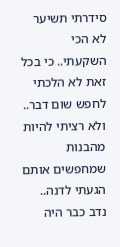סידרתי תשיער
לא הכי השקעתי.. כי בכל זאת לא הלכתי לחפש שום דבר.. ולא רציתי להיות מהבנות שמחפשים אותם
הגעתי לדנה.. נדב כבר היה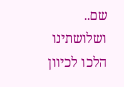שם.. ושלושתינו הלכו לכיוון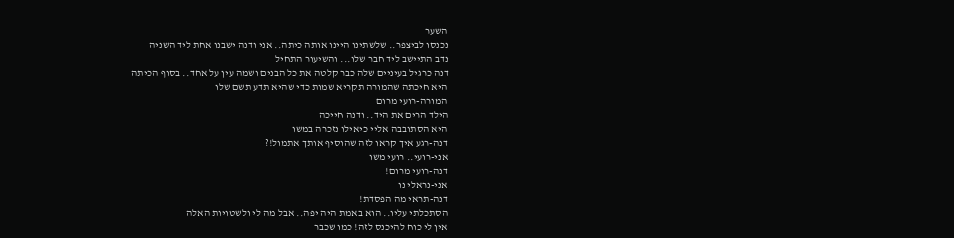השער
נכנסו לביצפר.. שלשתינו היינו אותה כיתה.. אני ודנה ישבנו אחת ליד השניה
נדב התיישב ליד חבר שלו... והשיעור התחיל
דנה כרגיל בעיניים שלה כבר קלטה את כל הבנים ושמה עין על אחד.. בסוף הכיתה
היא חיכתה שהמורה תקריא שמות כדי שהיא תדע תשם שלו
המורה-רועי מרום
הילד הרים את היד.. ודנה חייכה
היא הסתובבה אליי כיאילו נזכרה במשו
דנה-רגע איך קראו לזה שהוסיף אותך אתמול!?
אני-רועי.. רועי משו
דנה-רועי מרום!
אני-נראלי נו
דנה-תראי מה הפסדת!
הסתכלתי עליו.. הוא באמת היה יפה.. אבל מה לי ולשטויות האלה
אין לי כוח להיכנס לזה! כמו שכבר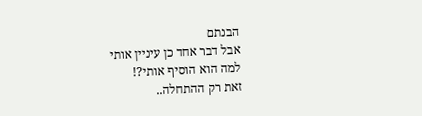הבנתם
אבל דבר אחד כן עיניין אותי
למה הוא הוסיף אותי?!
זאת רק ההתחלה..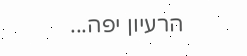הרעיון יפה...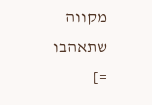מקווה שתאהבו =]